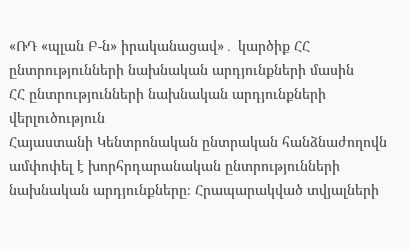«ՌԴ «պլան Բ-ն» իրականացավ»․ կարծիք ՀՀ ընտրությունների նախնական արդյունքների մասին
ՀՀ ընտրությունների նախնական արդյունքների վերլուծություն
Հայաստանի Կենտրոնական ընտրական հանձնաժողովն ամփոփել է խորհրդարանական ընտրությունների նախնական արդյունքները։ Հրապարակված տվյալների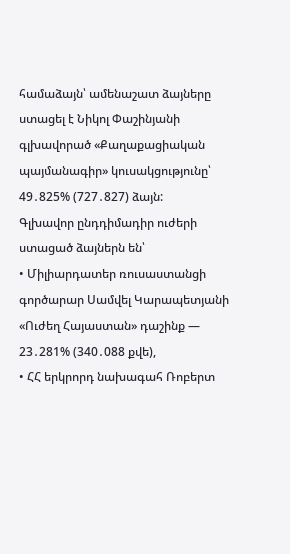համաձայն՝ ամենաշատ ձայները ստացել է Նիկոլ Փաշինյանի գլխավորած «Քաղաքացիական պայմանագիր» կուսակցությունը՝ 49․825% (727․827) ձայն:
Գլխավոր ընդդիմադիր ուժերի ստացած ձայներն են՝
• Միլիարդատեր ռուսաստանցի գործարար Սամվել Կարապետյանի «Ուժեղ Հայաստան» դաշինք — 23․281% (340․088 քվե),
• ՀՀ երկրորդ նախագահ Ռոբերտ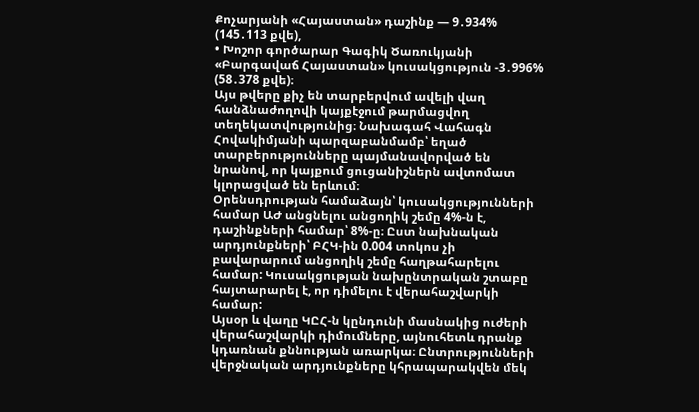Քոչարյանի «Հայաստան» դաշինք — 9․934% (145․113 քվե),
• Խոշոր գործարար Գագիկ Ծառուկյանի «Բարգավաճ Հայաստան» կուսակցություն -3․996% (58․378 քվե)։
Այս թվերը քիչ են տարբերվում ավելի վաղ հանձնաժողովի կայքէջում թարմացվող տեղեկատվությունից։ Նախագահ Վահագն Հովակիմյանի պարզաբանմամբ՝ եղած տարբերությունները պայմանավորված են նրանով, որ կայքում ցուցանիշներն ավտոմատ կլորացված են երևում։
Օրենսդրության համաձայն՝ կուսակցությունների համար ԱԺ անցնելու անցողիկ շեմը 4%-ն է, դաշինքների համար՝ 8%-ը։ Ըստ նախնական արդյունքների՝ ԲՀԿ-ին 0.004 տոկոս չի բավարարում անցողիկ շեմը հաղթահարելու համար: Կուսակցության նախընտրական շտաբը հայտարարել է, որ դիմելու է վերահաշվարկի համար:
Այսօր և վաղը ԿԸՀ-ն կընդունի մասնակից ուժերի վերահաշվարկի դիմումները, այնուհետև դրանք կդառնան քննության առարկա։ Ընտրությունների վերջնական արդյունքները կհրապարակվեն մեկ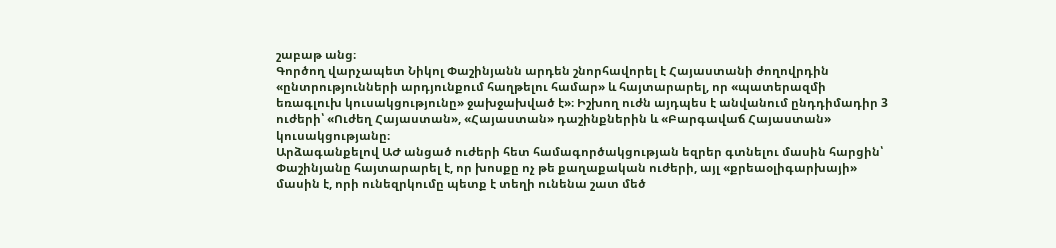շաբաթ անց։
Գործող վարչապետ Նիկոլ Փաշինյանն արդեն շնորհավորել է Հայաստանի ժողովրդին «ընտրությունների արդյունքում հաղթելու համար» և հայտարարել, որ «պատերազմի եռագլուխ կուսակցությունը» ջախջախված է»։ Իշխող ուժն այդպես է անվանում ընդդիմադիր 3 ուժերի՝ «Ուժեղ Հայաստան», «Հայաստան» դաշինքներին և «Բարգավաճ Հայաստան» կուսակցությանը։
Արձագանքելով ԱԺ անցած ուժերի հետ համագործակցության եզրեր գտնելու մասին հարցին՝ Փաշինյանը հայտարարել է, որ խոսքը ոչ թե քաղաքական ուժերի, այլ «քրեաօլիգարխայի» մասին է, որի ունեզրկումը պետք է տեղի ունենա շատ մեծ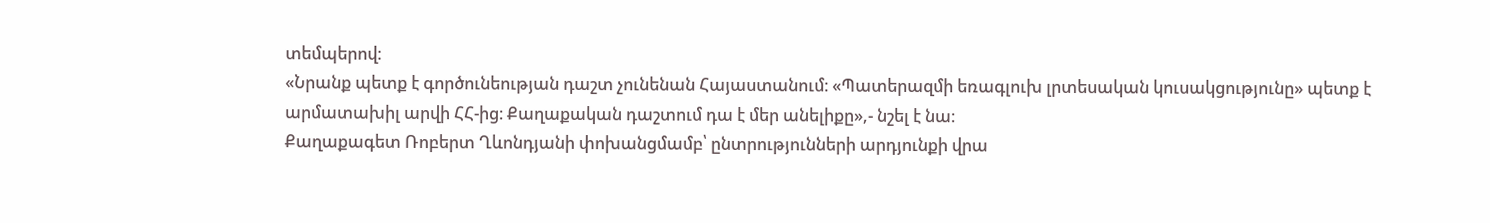տեմպերով։
«Նրանք պետք է գործունեության դաշտ չունենան Հայաստանում։ «Պատերազմի եռագլուխ լրտեսական կուսակցությունը» պետք է արմատախիլ արվի ՀՀ-ից։ Քաղաքական դաշտում դա է մեր անելիքը»,- նշել է նա։
Քաղաքագետ Ռոբերտ Ղևոնդյանի փոխանցմամբ՝ ընտրությունների արդյունքի վրա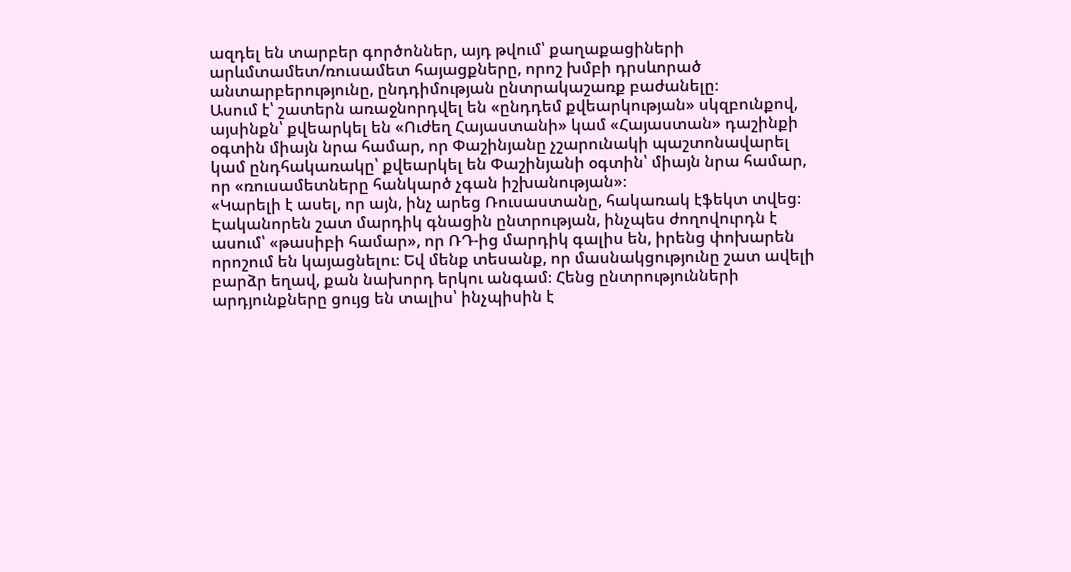ազդել են տարբեր գործոններ, այդ թվում՝ քաղաքացիների արևմտամետ/ռուսամետ հայացքները, որոշ խմբի դրսևորած անտարբերությունը, ընդդիմության ընտրակաշառք բաժանելը։
Ասում է՝ շատերն առաջնորդվել են «ընդդեմ քվեարկության» սկզբունքով, այսինքն՝ քվեարկել են «Ուժեղ Հայաստանի» կամ «Հայաստան» դաշինքի օգտին միայն նրա համար, որ Փաշինյանը չշարունակի պաշտոնավարել կամ ընդհակառակը՝ քվեարկել են Փաշինյանի օգտին՝ միայն նրա համար, որ «ռուսամետները հանկարծ չգան իշխանության»։
«Կարելի է ասել, որ այն, ինչ արեց Ռուսաստանը, հակառակ էֆեկտ տվեց։ Էականորեն շատ մարդիկ գնացին ընտրության, ինչպես ժողովուրդն է ասում՝ «թասիբի համար», որ ՌԴ-ից մարդիկ գալիս են, իրենց փոխարեն որոշում են կայացնելու։ Եվ մենք տեսանք, որ մասնակցությունը շատ ավելի բարձր եղավ, քան նախորդ երկու անգամ։ Հենց ընտրությունների արդյունքները ցույց են տալիս՝ ինչպիսին է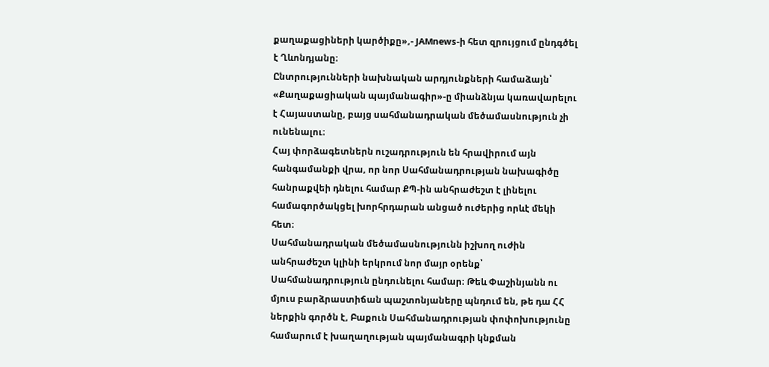քաղաքացիների կարծիքը»,- JAMnews-ի հետ զրույցում ընդգծել է Ղևոնդյանը։
Ընտրությունների նախնական արդյունքների համաձայն՝ «Քաղաքացիական պայմանագիր»-ը միանձնյա կառավարելու է Հայաստանը, բայց սահմանադրական մեծամասնություն չի ունենալու։
Հայ փորձագետներն ուշադրություն են հրավիրում այն հանգամանքի վրա, որ նոր Սահմանադրության նախագիծը հանրաքվեի դնելու համար ՔՊ-ին անհրաժեշտ է լինելու համագործակցել խորհրդարան անցած ուժերից որևէ մեկի հետ։
Սահմանադրական մեծամասնությունն իշխող ուժին անհրաժեշտ կլինի երկրում նոր մայր օրենք՝ Սահմանադրություն ընդունելու համար։ Թեև Փաշինյանն ու մյուս բարձրաստիճան պաշտոնյաները պնդում են, թե դա ՀՀ ներքին գործն է, Բաքուն Սահմանադրության փոփոխությունը համարում է խաղաղության պայմանագրի կնքման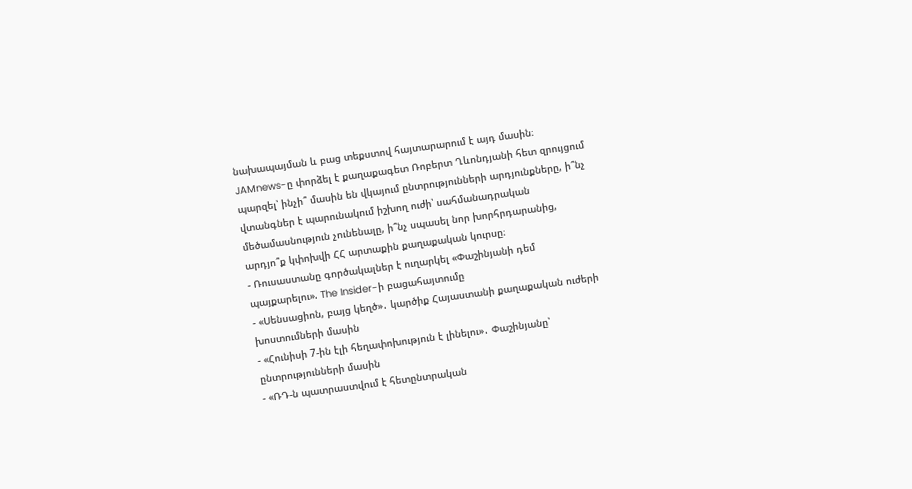նախապայման և բաց տեքստով հայտարարում է այդ մասին։
JAMnews-ը փորձել է քաղաքագետ Ռոբերտ Ղևոնդյանի հետ զրույցում պարզել՝ ինչի՞ մասին են վկայում ընտրությունների արդյունքները, ի՞նչ վտանգներ է պարունակում իշխող ուժի՝ սահմանադրական մեծամասնություն չունենալը, ի՞նչ սպասել նոր խորհրդարանից, արդյո՞ք կփոխվի ՀՀ արտաքին քաղաքական կուրսը։
- Ռուսաստանը գործակալներ է ուղարկել «Փաշինյանի դեմ պայքարելու». The Insider-ի բացահայտումը
- «Սենսացիոն, բայց կեղծ»․ կարծիք Հայաստանի քաղաքական ուժերի խոստումների մասին
- «Հունիսի 7-ին էլի հեղափոխություն է լինելու»․ Փաշինյանը՝ ընտրությունների մասին
- «ՌԴ-ն պատրաստվում է հետընտրական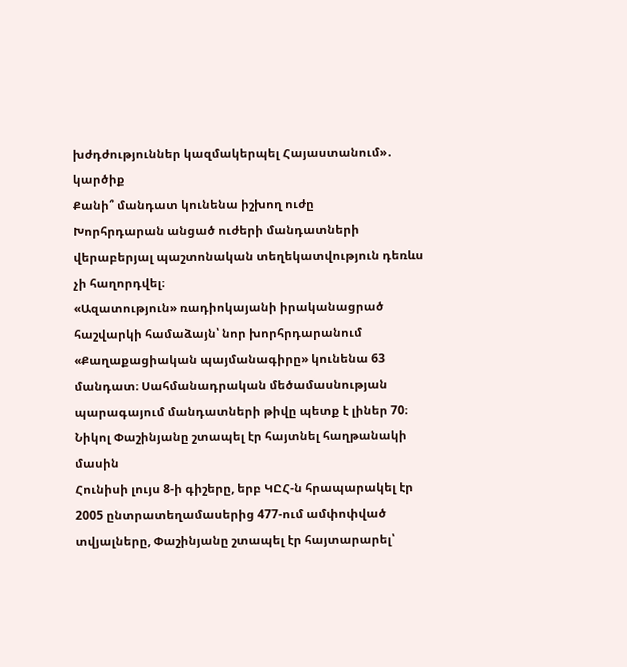խժդժություններ կազմակերպել Հայաստանում»․ կարծիք
Քանի՞ մանդատ կունենա իշխող ուժը
Խորհրդարան անցած ուժերի մանդատների վերաբերյալ պաշտոնական տեղեկատվություն դեռևս չի հաղորդվել։
«Ազատություն» ռադիոկայանի իրականացրած հաշվարկի համաձայն՝ նոր խորհրդարանում «Քաղաքացիական պայմանագիրը» կունենա 63 մանդատ։ Սահմանադրական մեծամասնության պարագայում մանդատների թիվը պետք է լիներ 70։
Նիկոլ Փաշինյանը շտապել էր հայտնել հաղթանակի մասին
Հունիսի լույս 8-ի գիշերը, երբ ԿԸՀ-ն հրապարակել էր 2005 ընտրատեղամասերից 477-ում ամփոփված տվյալները, Փաշինյանը շտապել էր հայտարարել՝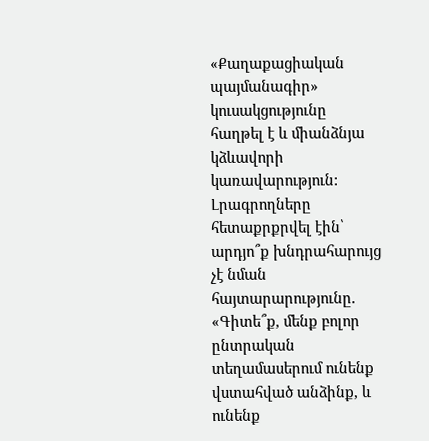«Քաղաքացիական պայմանագիր» կուսակցությունը հաղթել է և միանձնյա կձևավորի կառավարություն:
Լրագրողները հետաքրքրվել էին՝ արդյո՞ք խնդրահարույց չէ նման հայտարարությունը․
«Գիտե՞ք, մենք բոլոր ընտրական տեղամասերում ունենք վստահված անձինք, և ունենք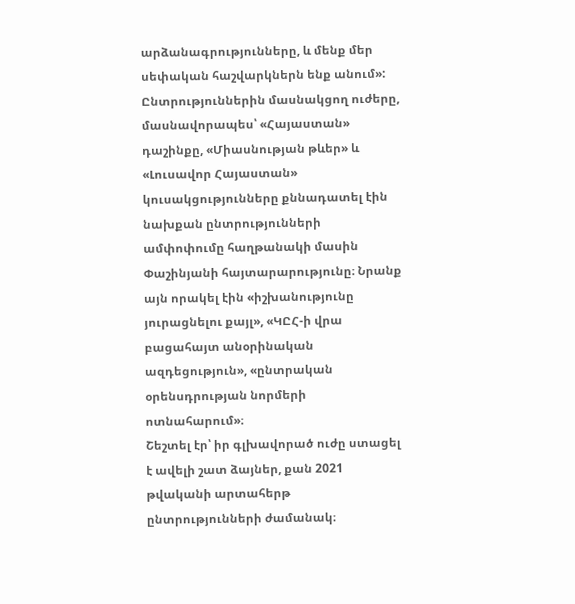արձանագրությունները, և մենք մեր սեփական հաշվարկներն ենք անում»:
Ընտրություններին մասնակցող ուժերը, մասնավորապես՝ «Հայաստան» դաշինքը, «Միասնության թևեր» և «Լուսավոր Հայաստան» կուսակցությունները քննադատել էին նախքան ընտրությունների ամփոփումը հաղթանակի մասին Փաշինյանի հայտարարությունը։ Նրանք այն որակել էին «իշխանությունը յուրացնելու քայլ», «ԿԸՀ-ի վրա բացահայտ անօրինական ազդեցություն», «ընտրական օրենսդրության նորմերի ոտնահարում»։
Շեշտել էր՝ իր գլխավորած ուժը ստացել է ավելի շատ ձայներ, քան 2021 թվականի արտահերթ ընտրությունների ժամանակ։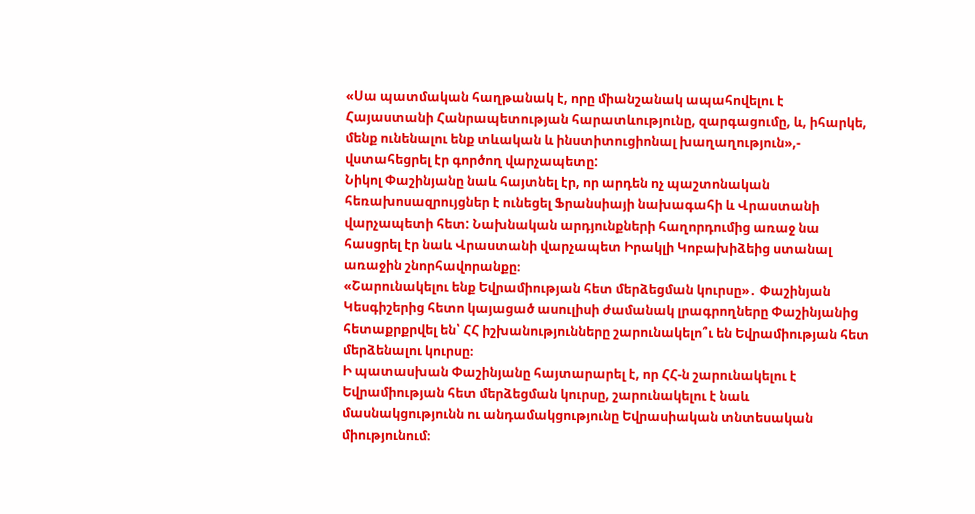«Սա պատմական հաղթանակ է, որը միանշանակ ապահովելու է Հայաստանի Հանրապետության հարատևությունը, զարգացումը, և, իհարկե, մենք ունենալու ենք տևական և ինստիտուցիոնալ խաղաղություն»,- վստահեցրել էր գործող վարչապետը:
Նիկոլ Փաշինյանը նաև հայտնել էր, որ արդեն ոչ պաշտոնական հեռախոսազրույցներ է ունեցել Ֆրանսիայի նախագահի և Վրաստանի վարչապետի հետ: Նախնական արդյունքների հաղորդումից առաջ նա հասցրել էր նաև Վրաստանի վարչապետ Իրակլի Կոբախիձեից ստանալ առաջին շնորհավորանքը։
«Շարունակելու ենք Եվրամիության հետ մերձեցման կուրսը»․ Փաշինյան
Կեսգիշերից հետո կայացած ասուլիսի ժամանակ լրագրողները Փաշինյանից հետաքրքրվել են՝ ՀՀ իշխանությունները շարունակելո՞ւ են Եվրամիության հետ մերձենալու կուրսը։
Ի պատասխան Փաշինյանը հայտարարել է, որ ՀՀ-ն շարունակելու է Եվրամիության հետ մերձեցման կուրսը, շարունակելու է նաև մասնակցությունն ու անդամակցությունը Եվրասիական տնտեսական միությունում։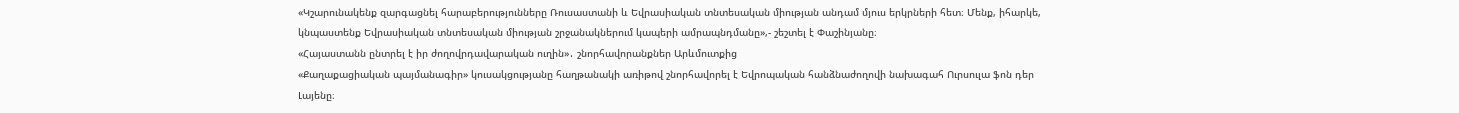«Կշարունակենք զարգացնել հարաբերությունները Ռուսաստանի և Եվրասիական տնտեսական միության անդամ մյուս երկրների հետ։ Մենք, իհարկե, կնպաստենք Եվրասիական տնտեսական միության շրջանակներում կապերի ամրապնդմանը»,- շեշտել է Փաշինյանը։
«Հայաստանն ընտրել է իր ժողովրդավարական ուղին»․ շնորհավորանքներ Արևմուտքից
«Քաղաքացիական պայմանագիր» կուսակցությանը հաղթանակի առիթով շնորհավորել է Եվրոպական հանձնաժողովի նախագահ Ուրսուլա ֆոն դեր Լայենը։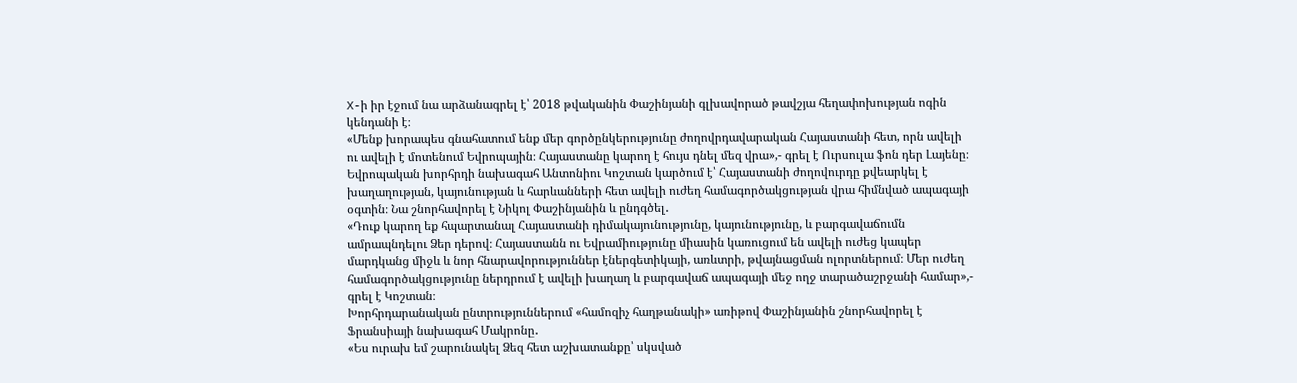X-ի իր էջում նա արձանագրել է՝ 2018 թվականին Փաշինյանի գլխավորած թավշյա հեղափոխության ոգին կենդանի է։
«Մենք խորապես գնահատում ենք մեր գործընկերությունը ժողովրդավարական Հայաստանի հետ, որն ավելի ու ավելի է մոտենում Եվրոպային։ Հայաստանը կարող է հույս դնել մեզ վրա»,- գրել է Ուրսուլա ֆոն դեր Լայենը։
Եվրոպական խորհրդի նախագահ Անտոնիու Կոշտան կարծում է՝ Հայաստանի ժողովուրդը քվեարկել է խաղաղության, կայունության և հարևանների հետ ավելի ուժեղ համագործակցության վրա հիմնված ապագայի օգտին։ Նա շնորհավորել է Նիկոլ Փաշինյանին և ընդգծել․
«Դուք կարող եք հպարտանալ Հայաստանի դիմակայունությունը, կայունությունը, և բարգավաճումն ամրապնդելու Ձեր դերով։ Հայաստանն ու Եվրամիությունը միասին կառուցում են ավելի ուժեց կապեր մարդկանց միջև և նոր հնարավորություններ էներգետիկայի, առևտրի, թվայնացման ոլորտներում։ Մեր ուժեղ համագործակցությունը ներդրում է ավելի խաղաղ և բարգավաճ ապագայի մեջ ողջ տարածաշրջանի համար»,- գրել է Կոշտան։
Խորհրդարանական ընտրություններում «համոզիչ հաղթանակի» առիթով Փաշինյանին շնորհավորել է Ֆրանսիայի նախագահ Մակրոնը․
«Ես ուրախ եմ շարունակել Ձեզ հետ աշխատանքը՝ սկսված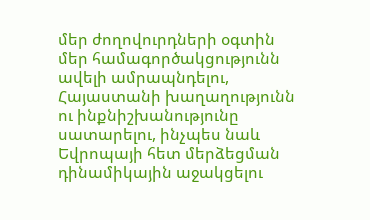մեր ժողովուրդների օգտին մեր համագործակցությունն ավելի ամրապնդելու, Հայաստանի խաղաղությունն ու ինքնիշխանությունը սատարելու, ինչպես նաև Եվրոպայի հետ մերձեցման դինամիկային աջակցելու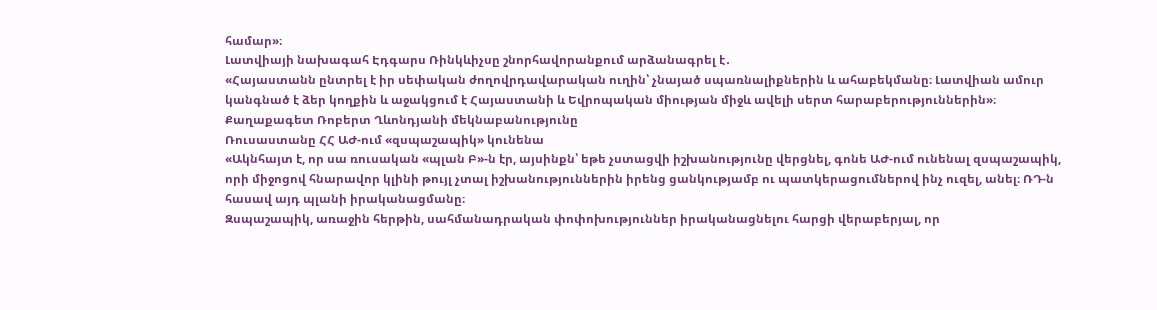համար»։
Լատվիայի նախագահ Էդգարս Ռինկևիչսը շնորհավորանքում արձանագրել է․
«Հայաստանն ընտրել է իր սեփական ժողովրդավարական ուղին՝ չնայած սպառնալիքներին և ահաբեկմանը։ Լատվիան ամուր կանգնած է ձեր կողքին և աջակցում է Հայաստանի և Եվրոպական միության միջև ավելի սերտ հարաբերություններին»։
Քաղաքագետ Ռոբերտ Ղևոնդյանի մեկնաբանությունը
Ռուսաստանը ՀՀ ԱԺ-ում «զսպաշապիկ» կունենա
«Ակնհայտ է, որ սա ռուսական «պլան Բ»-ն էր, այսինքն՝ եթե չստացվի իշխանությունը վերցնել, գոնե ԱԺ-ում ունենալ զսպաշապիկ, որի միջոցով հնարավոր կլինի թույլ չտալ իշխանություններին իրենց ցանկությամբ ու պատկերացումներով ինչ ուզել, անել։ ՌԴ-ն հասավ այդ պլանի իրականացմանը։
Զսպաշապիկ, առաջին հերթին, սահմանադրական փոփոխություններ իրականացնելու հարցի վերաբերյալ, որ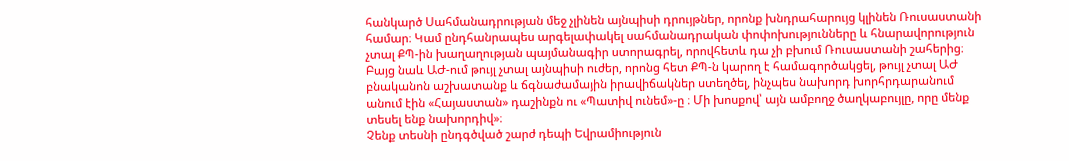հանկարծ Սահմանադրության մեջ չլինեն այնպիսի դրույթներ, որոնք խնդրահարույց կլինեն Ռուսաստանի համար։ Կամ ընդհանրապես արգելափակել սահմանադրական փոփոխությունները և հնարավորություն չտալ ՔՊ-ին խաղաղության պայմանագիր ստորագրել, որովհետև դա չի բխում Ռուսաստանի շահերից։
Բայց նաև ԱԺ-ում թույլ չտալ այնպիսի ուժեր, որոնց հետ ՔՊ-ն կարող է համագործակցել, թույլ չտալ ԱԺ բնականոն աշխատանք և ճգնաժամային իրավիճակներ ստեղծել, ինչպես նախորդ խորհրդարանում անում էին «Հայաստան» դաշինքն ու «Պատիվ ունեմ»-ը ։ Մի խոսքով՝ այն ամբողջ ծաղկաբույլը, որը մենք տեսել ենք նախորդիվ»։
Չենք տեսնի ընդգծված շարժ դեպի Եվրամիություն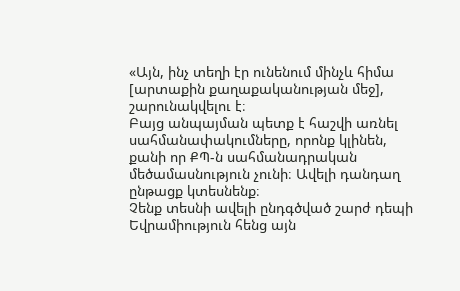«Այն, ինչ տեղի էր ունենում մինչև հիմա [արտաքին քաղաքականության մեջ], շարունակվելու է։
Բայց անպայման պետք է հաշվի առնել սահմանափակումները, որոնք կլինեն, քանի որ ՔՊ-ն սահմանադրական մեծամասնություն չունի։ Ավելի դանդաղ ընթացք կտեսնենք։
Չենք տեսնի ավելի ընդգծված շարժ դեպի Եվրամիություն հենց այն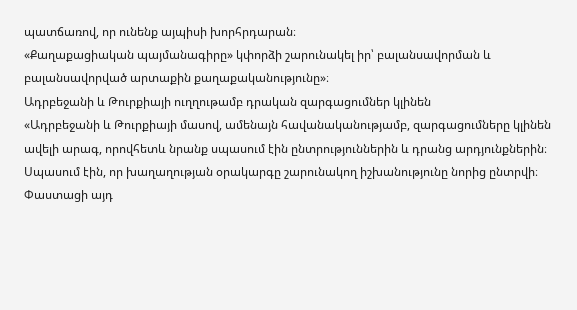պատճառով, որ ունենք այպիսի խորհրդարան։
«Քաղաքացիական պայմանագիրը» կփորձի շարունակել իր՝ բալանսավորման և բալանսավորված արտաքին քաղաքականությունը»։
Ադրբեջանի և Թուրքիայի ուղղութամբ դրական զարգացումներ կլինեն
«Ադրբեջանի և Թուրքիայի մասով, ամենայն հավանականությամբ, զարգացումները կլինեն ավելի արագ, որովհետև նրանք սպասում էին ընտրություններին և դրանց արդյունքներին։ Սպասում էին, որ խաղաղության օրակարգը շարունակող իշխանությունը նորից ընտրվի։
Փաստացի այդ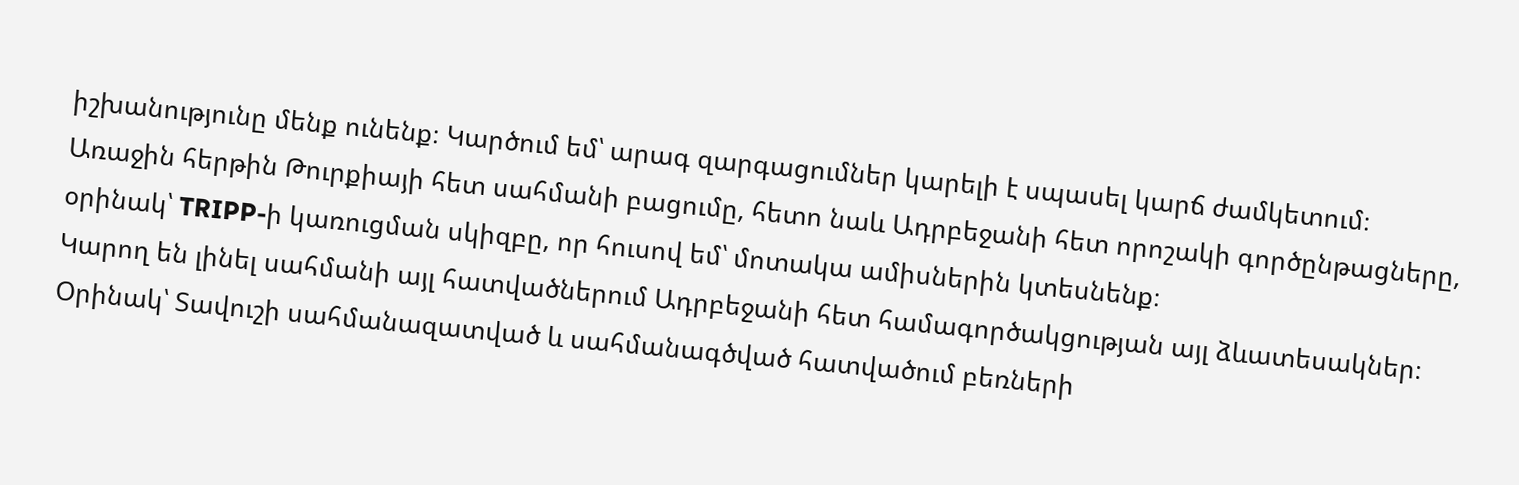իշխանությունը մենք ունենք։ Կարծում եմ՝ արագ զարգացումներ կարելի է սպասել կարճ ժամկետում։
Առաջին հերթին Թուրքիայի հետ սահմանի բացումը, հետո նաև Ադրբեջանի հետ որոշակի գործընթացները, օրինակ՝ TRIPP-ի կառուցման սկիզբը, որ հուսով եմ՝ մոտակա ամիսներին կտեսնենք։
Կարող են լինել սահմանի այլ հատվածներում Ադրբեջանի հետ համագործակցության այլ ձևատեսակներ։ Օրինակ՝ Տավուշի սահմանազատված և սահմանագծված հատվածում բեռների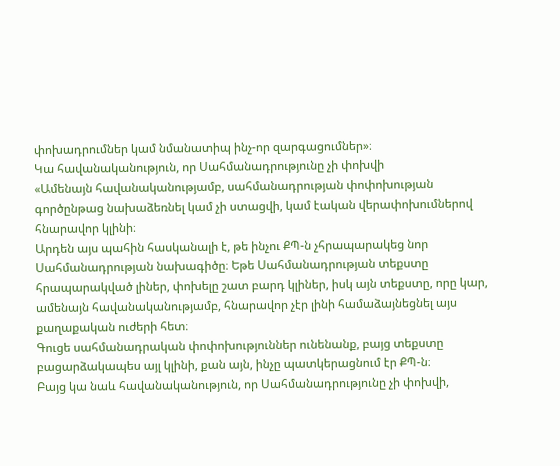փոխադրումներ կամ նմանատիպ ինչ-որ զարգացումներ»։
Կա հավանականություն, որ Սահմանադրությունը չի փոխվի
«Ամենայն հավանականությամբ, սահմանադրության փոփոխության գործընթաց նախաձեռնել կամ չի ստացվի, կամ էական վերափոխումներով հնարավոր կլինի։
Արդեն այս պահին հասկանալի է, թե ինչու ՔՊ-ն չհրապարակեց նոր Սահմանադրության նախագիծը։ Եթե Սահմանադրության տեքստը հրապարակված լիներ, փոխելը շատ բարդ կլիներ, իսկ այն տեքստը, որը կար, ամենայն հավանականությամբ, հնարավոր չէր լինի համաձայնեցնել այս քաղաքական ուժերի հետ։
Գուցե սահմանադրական փոփոխություններ ունենանք, բայց տեքստը բացարձակապես այլ կլինի, քան այն, ինչը պատկերացնում էր ՔՊ-ն։
Բայց կա նաև հավանականություն, որ Սահմանադրությունը չի փոխվի,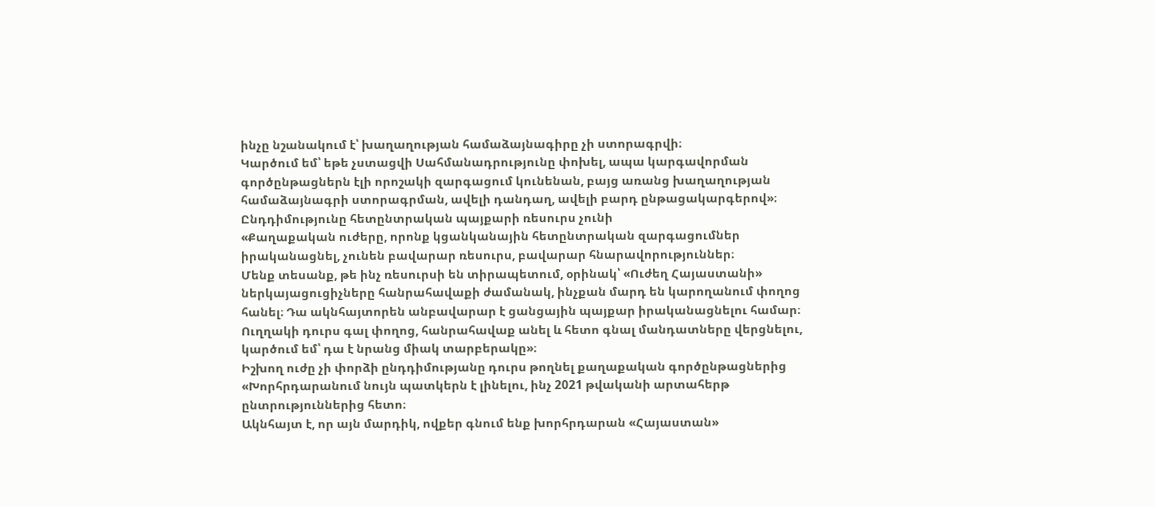ինչը նշանակում է՝ խաղաղության համաձայնագիրը չի ստորագրվի։
Կարծում եմ՝ եթե չստացվի Սահմանադրությունը փոխել, ապա կարգավորման գործընթացներն էլի որոշակի զարգացում կունենան, բայց առանց խաղաղության համաձայնագրի ստորագրման, ավելի դանդաղ, ավելի բարդ ընթացակարգերով»։
Ընդդիմությունը հետընտրական պայքարի ռեսուրս չունի
«Քաղաքական ուժերը, որոնք կցանկանային հետընտրական զարգացումներ իրականացնել, չունեն բավարար ռեսուրս, բավարար հնարավորություններ։
Մենք տեսանք, թե ինչ ռեսուրսի են տիրապետում, օրինակ՝ «Ուժեղ Հայաստանի» ներկայացուցիչները հանրահավաքի ժամանակ, ինչքան մարդ են կարողանում փողոց հանել։ Դա ակնհայտորեն անբավարար է ցանցային պայքար իրականացնելու համար։
Ուղղակի դուրս գալ փողոց, հանրահավաք անել և հետո գնալ մանդատները վերցնելու, կարծում եմ՝ դա է նրանց միակ տարբերակը»։
Իշխող ուժը չի փորձի ընդդիմությանը դուրս թողնել քաղաքական գործընթացներից
«Խորհրդարանում նույն պատկերն է լինելու, ինչ 2021 թվականի արտահերթ ընտրություններից հետո։
Ակնհայտ է, որ այն մարդիկ, ովքեր գնում ենք խորհրդարան «Հայաստան»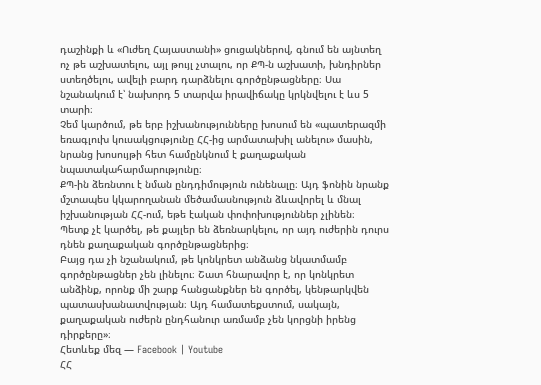դաշինքի և «Ուժեղ Հայաստանի» ցուցակներով, գնում են այնտեղ ոչ թե աշխատելու, այլ թույլ չտալու, որ ՔՊ-ն աշխատի, խնդիրներ ստեղծելու, ավելի բարդ դարձնելու գործընթացները։ Սա նշանակում է՝ նախորդ 5 տարվա իրավիճակը կրկնվելու է ևս 5 տարի։
Չեմ կարծում, թե երբ իշխանությունները խոսում են «պատերազմի եռագլուխ կուսակցությունը ՀՀ-ից արմատախիլ անելու» մասին, նրանց խոսույթի հետ համընկնում է քաղաքական նպատակահարմարությունը։
ՔՊ-ին ձեռնտու է նման ընդդիմություն ունենալը։ Այդ ֆոնին նրանք մշտապես կկարողանան մեծամասնություն ձևավորել և մնալ իշխանության ՀՀ-ում, եթե էական փոփոխություններ չլինեն։
Պետք չէ կարծել, թե քայլեր են ձեռնարկելու, որ այդ ուժերին դուրս դնեն քաղաքական գործընթացներից։
Բայց դա չի նշանակում, թե կոնկրետ անձանց նկատմամբ գործընթացներ չեն լինելու։ Շատ հնարավոր է, որ կոնկրետ անձինք, որոնք մի շարք հանցանքներ են գործել, կենթարկվեն պատասխանատվության։ Այդ համատեքստում, սակայն, քաղաքական ուժերն ընդհանուր առմամբ չեն կորցնի իրենց դիրքերը»։
Հետևեք մեզ — Facebook | Youtube
ՀՀ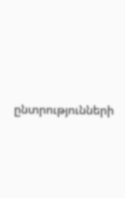ընտրությունների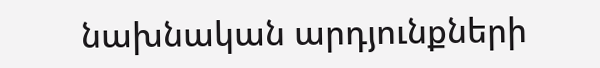նախնական արդյունքների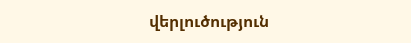վերլուծություն